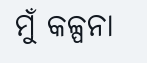ମୁଁ କଳ୍ପନା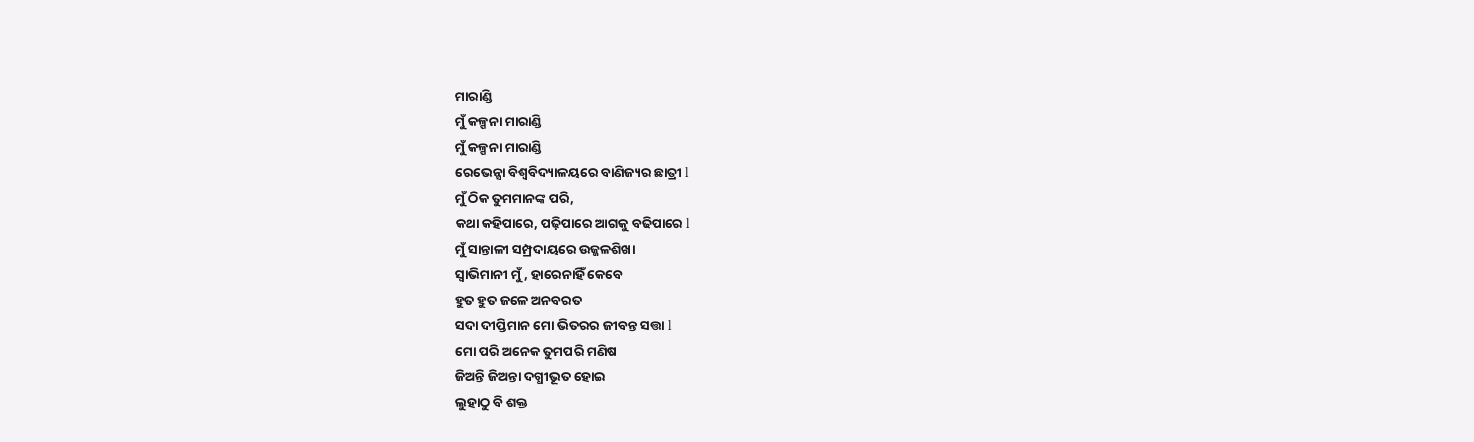ମାରାଣ୍ଡି
ମୁଁ କଳ୍ପନା ମାରାଣ୍ଡି
ମୁଁ କଳ୍ପନା ମାରାଣ୍ଡି
ରେଭେନ୍ସା ବିଶ୍ଵବିଦ୍ୟାଳୟରେ ବାଣିଜ୍ୟର ଛାତ୍ରୀ l
ମୁଁ ଠିକ ତୁମମାନଙ୍କ ପରି,
କଥା କହିପାରେ, ପଢ଼ିପାରେ ଆଗକୁ ବଢିପାରେ l
ମୁଁ ସାନ୍ତାଳୀ ସମ୍ପ୍ରଦାୟରେ ଉଜ୍ଜଳଶିଖା
ସ୍ୱାଭିମାନୀ ମୁଁ, ହାରେନାହିଁ କେବେ
ହୁତ ହୁତ ଜଳେ ଅନବରତ
ସଦା ଦୀପ୍ତିମାନ ମୋ ଭିତରର ଜୀବନ୍ତ ସତ୍ତା l
ମୋ ପରି ଅନେକ ତୁମପରି ମଣିଷ
ଜିଅନ୍ତି ଜିଅନ୍ତା ଦଗ୍ଧୀଭୂତ ହୋଇ
ଲୁହାଠୁ ବି ଶକ୍ତ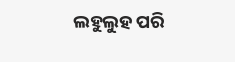ଲହୁଲୁହ ପରି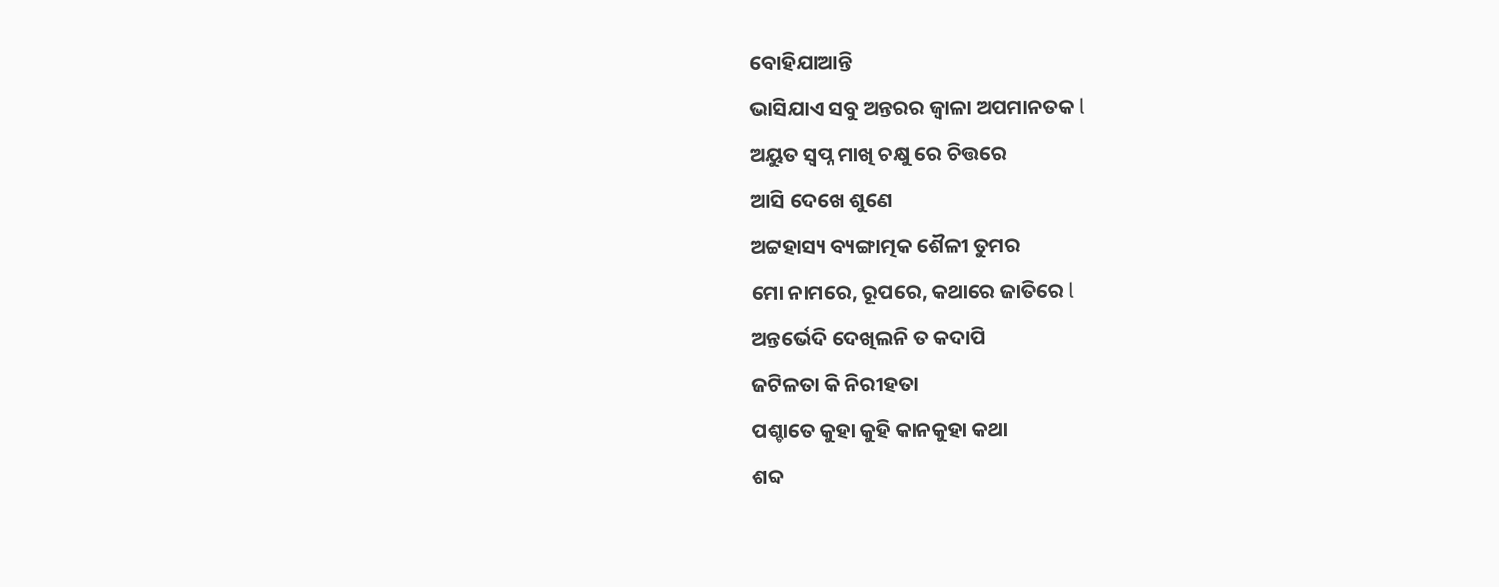ବୋହିଯାଆନ୍ତି
ଭାସିଯାଏ ସବୁ ଅନ୍ତରର ଜ୍ୱାଳା ଅପମାନତକ l
ଅୟୁତ ସ୍ୱପ୍ନ ମାଖି ଚକ୍ଷୁ ରେ ଚିତ୍ତରେ
ଆସି ଦେଖେ ଶୁଣେ
ଅଟ୍ଟହାସ୍ୟ ବ୍ୟଙ୍ଗାତ୍ମକ ଶୈଳୀ ତୁମର
ମୋ ନାମରେ, ରୂପରେ, କଥାରେ ଜାତିରେ l
ଅନ୍ତର୍ଭେଦି ଦେଖିଲନି ତ କଦାପି
ଜଟିଳତା କି ନିରୀହତା
ପଶ୍ଚାତେ କୁହା କୁହି କାନକୁହା କଥା
ଶବ୍ଦ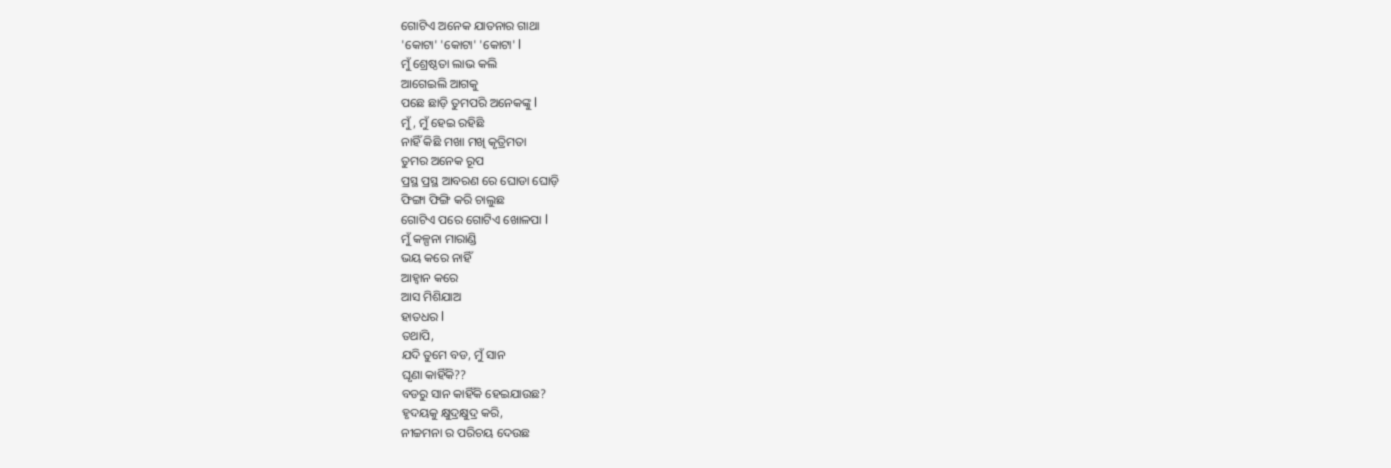ଗୋଟିଏ ଅନେକ ଯାତନାର ଗାଥା
'କୋଟା' 'କୋଟା' 'କୋଟା' l
ମୁଁ ଶ୍ରେଷ୍ଠତା ଲାଭ କଲି
ଆଗେଇଲି ଆଗକୁ
ପଛେ ଛାଡ଼ି ତୁମପରି ଅନେକଙ୍କୁ l
ମୁଁ , ମୁଁ ହେଇ ରହିଛି
ନାହିଁ କିଛି ମଖା ମଖି କୃତ୍ରିମତା
ତୁମର ଅନେକ ରୂପ
ପ୍ରସ୍ଥ ପ୍ରସ୍ଥ ଆବରଣ ରେ ଘୋଡା ଘୋଡ଼ି
ଫିଙ୍ଗା ଫିଙ୍ଗି କରି ଚାଲୁଛ
ଗୋଟିଏ ପରେ ଗୋଟିଏ ଖୋଳପା l
ମୁଁ କଳ୍ପନା ମାରାଣ୍ଡି
ଭୟ କରେ ନାହିଁ
ଆହ୍ୱାନ କରେ
ଆସ ମିଶିଯାଅ
ହାତଧର l
ତଥାପି,
ଯଦି ତୁମେ ବଡ, ମୁଁ ସାନ
ଘୃଣା କାହିଁକି??
ବଡରୁ ସାନ କାହିଁକି ହେଇଯାଉଛ?
ହୃଦୟକୁ କ୍ଷୁଦ୍ରକ୍ଷୁଦ୍ର କରି,
ନୀଚ୍ଚମନା ର ପରିଚୟ ଦେଉଛ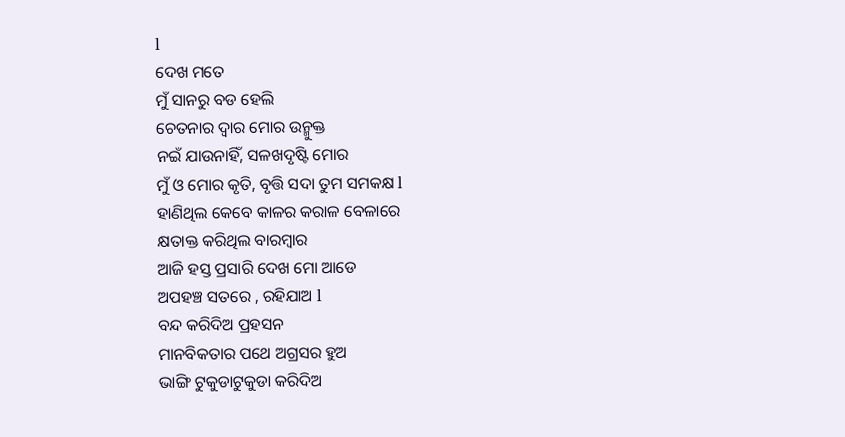l
ଦେଖ ମତେ
ମୁଁ ସାନରୁ ବଡ ହେଲି
ଚେତନାର ଦ୍ୱାର ମୋର ଉନ୍ମୁକ୍ତ
ନଇଁ ଯାଉନାହିଁ, ସଳଖଦୃଷ୍ଟି ମୋର
ମୁଁ ଓ ମୋର କୃତି, ବୃତ୍ତି ସଦା ତୁମ ସମକକ୍ଷ l
ହାଣିଥିଲ କେବେ କାଳର କରାଳ ବେଳାରେ
କ୍ଷତାକ୍ତ କରିଥିଲ ବାରମ୍ବାର
ଆଜି ହସ୍ତ ପ୍ରସାରି ଦେଖ ମୋ ଆଡେ
ଅପହଞ୍ଚ ସତରେ , ରହିଯାଅ l
ବନ୍ଦ କରିଦିଅ ପ୍ରହସନ
ମାନବିକତାର ପଥେ ଅଗ୍ରସର ହୁଅ
ଭାଙ୍ଗି ଟୁକୁଡାଟୁକୁଡା କରିଦିଅ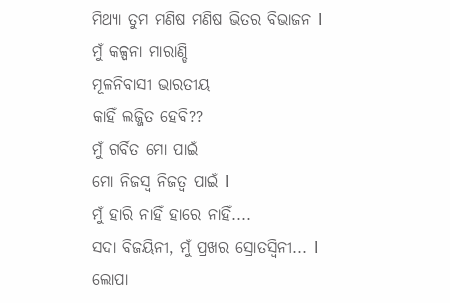ମିଥ୍ୟା ତୁମ ମଣିଷ ମଣିଷ ଭିତର ବିଭାଜନ l
ମୁଁ କଳ୍ପନା ମାରାଣ୍ଡି
ମୂଳନିବାସୀ ଭାରତୀୟ
କାହିଁ ଲଜ୍ଜିତ ହେବି??
ମୁଁ ଗର୍ବିତ ମୋ ପାଇଁ
ମୋ ନିଜସ୍ୱ ନିଜତ୍ବ ପାଇଁ l
ମୁଁ ହାରି ନାହିଁ ହାରେ ନାହିଁ....
ସଦା ବିଜୟିନୀ, ମୁଁ ପ୍ରଖର ସ୍ରୋତସ୍ୱିନୀ... l
ଲୋପା